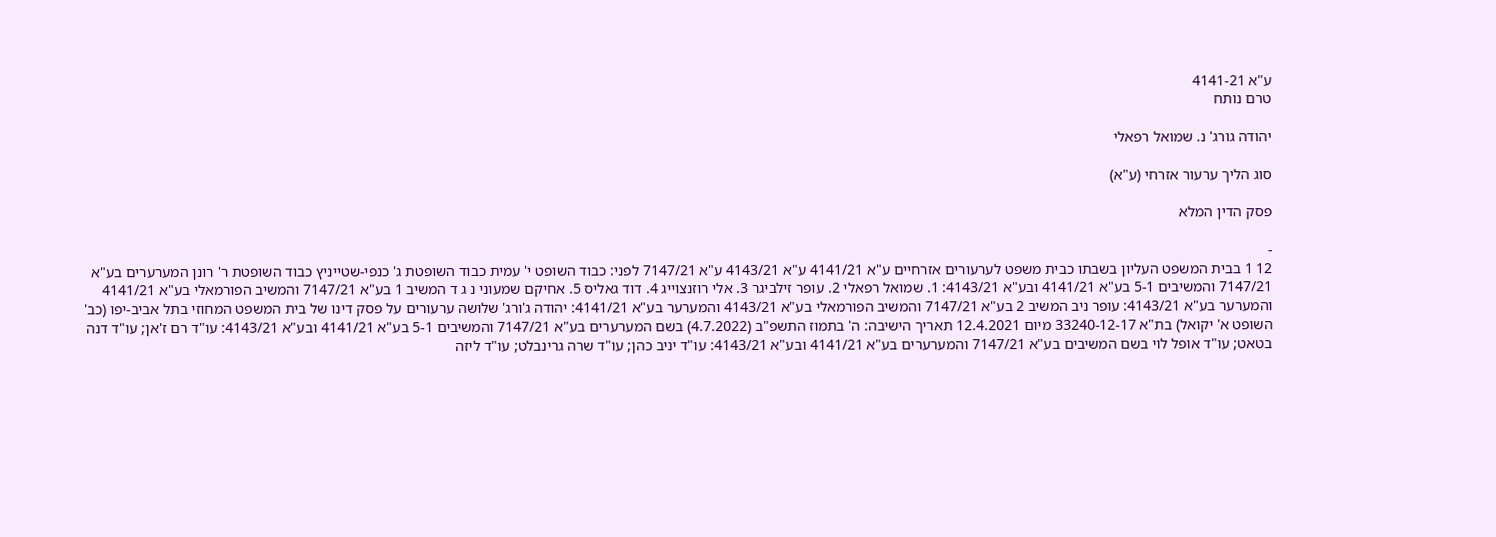ע"א 4141-21
טרם נותח

יהודה גורג' נ. שמואל רפאלי

סוג הליך ערעור אזרחי (ע"א)

פסק הדין המלא

-
12 1 בבית המשפט העליון בשבתו כבית משפט לערעורים אזרחיים ע"א 4141/21 ע"א 4143/21 ע"א 7147/21 לפני: כבוד השופט י' עמית כבוד השופטת ג' כנפי-שטייניץ כבוד השופטת ר' רונן המערערים בע"א 7147/21 והמשיבים 5-1 בע"א 4141/21 ובע"א 4143/21: 1. שמואל רפאלי 2. עופר זילביגר 3. אלי רוזנצוייג 4. דוד גאליס 5. אחיקם שמעוני נ ג ד המשיב 1 בע"א 7147/21 והמשיב הפורמאלי בע"א 4141/21 והמערער בע"א 4143/21: עופר ניב המשיב 2 בע"א 7147/21 והמשיב הפורמאלי בע"א 4143/21 והמערער בע"א 4141/21: יהודה ג'ורג' שלושה ערעורים על פסק דינו של בית המשפט המחוזי בתל אביב-יפו (כב' השופט א' יקואל) בת"א 33240-12-17 מיום 12.4.2021 תאריך הישיבה: ה' בתמוז התשפ"ב (4.7.2022) בשם המערערים בע"א 7147/21 והמשיבים 5-1 בע"א 4141/21 ובע"א 4143/21: עו"ד רם ז'אן; עו"ד דנה בטאט; עו"ד אופל לוי בשם המשיבים בע"א 7147/21 והמערערים בע"א 4141/21 ובע"א 4143/21: עו"ד יניב כהן; עו"ד שרה גרינבלט; עו"ד ליזה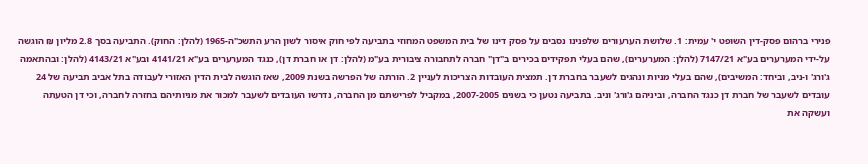פנירי ברהום פסק-דין השופט י' עמית: 1. שלושת הערעורים שלפנינו נסבים על פסק דינו של בית המשפט המחוזי בתביעה לפי חוק איסור לשון הרע התשכ"ה-1965 (להלן: החוק). התביעה בסך 2.8 מליון ₪ הוגשה על-ידי המערערים בע"א 7147/21 (להלן: המערערים), שהם בעלי תפקידים בכירים ב"דן" חברה לתחבורה ציבורית בע"מ (להלן: דן או חברת דן), כנגד המערערים בע"א 4141/21 ובע"א 4143/21 (להלן: ובהתאמה ג'ורג' ו-ניב, וביחד: המשיבים), שהם בעלי מניות ונהגים לשעבר בחברת דן. תמצית העובדות הצריכות לעניין 2. הורתה של הפרשה בשנת 2009, שאז הוגשה לבית הדין האזורי לעבודה בתל אביב תביעה של 24 עובדים לשעבר של חברת דן כנגד החברה, וביניהם ג'ורג' וניב. בתביעה נטען כי בשנים 2007-2005, במקביל לפרישתם מן החברה, נדרשו העובדים לשעבר למכור את מניותיהם בחזרה לחברה, וכי דן הטעתה ועשקה את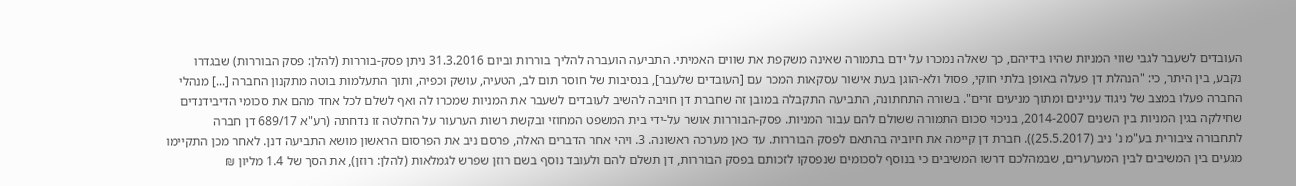העובדים לשעבר לגבי שווי המניות שהיו בידיהם, כך שאלה נמכרו על ידם בתמורה שאינה משקפת את שווים האמיתי. התביעה הועברה להליך בוררות וביום 31.3.2016 ניתן פסק-בוררות (להלן: פסק הבוררות) שבגדרו נקבע, בין היתר, כי: "הנהלת דן פעלה באופן בלתי חוקי, פסול ולא-הוגן בעת אישור עסקאות המכר עם [העובדים שלעבר], בנסיבות של חוסר תום לב, הטעיה, עושק וכפיה, ותוך התעלמות בוטה מתקנון החברה [...] מנהלי החברה פעלו במצב של ניגוד עניינים ומתוך מניעים זרים". בשורה התחתונה, התביעה התקבלה במובן זה שחברת דן חויבה להשיב לעובדים לשעבר את המניות שמכרו לה ואף לשלם לכל אחד מהם את סכומי הדיבידנדים שחילקה בגין המניות בין השנים 2014-2007, בניכוי סכום התמורה ששולם להם עבור המניות. פסק-הבוררות אושר על-ידי בית המשפט המחוזי ובקשת רשות הערעור על החלטה זו נדחתה (רע"א 689/17 דן חברה לתחבורה ציבורית בע"מ נ' ניב (25.5.2017)). חברת דן קיימה את חיוביה בהתאם לפסק הבוררות. עד כאן מערכה ראשונה. 3. ויהי אחר הדברים האלה, פרסם ניב את הפרסום הראשון מושא התביעה דנן. לאחר מכן התקיימו מגעים בין המשיבים לבין המערערים, שבמהלכם דרשו המשיבים כי בנוסף לסכומים שנפסקו לזכותם בפסק הבוררות, דן תשלם להם ולעובד נוסף בשם רוזן שפרש לגמלאות (להלן: רוזן), את הסך של 1.4 מליון ₪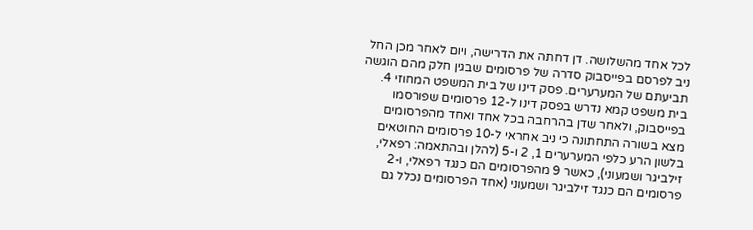לכל אחד מהשלושה. דן דחתה את הדרישה, ויום לאחר מכן החל ניב לפרסם בפייסבוק סדרה של פרסומים שבגין חלק מהם הוגשה תביעתם של המערערים. פסק דינו של בית המשפט המחוזי 4. בית משפט קמא נדרש בפסק דינו ל-12 פרסומים שפורסמו בפייסבוק, ולאחר שדן בהרחבה בכל אחד ואחד מהפרסומים מצא בשורה התחתונה כי ניב אחראי ל-10 פרסומים החוטאים בלשון הרע כלפי המערערים 1, 2 ו-5 (להלן ובהתאמה: רפאלי, זילביגר ושמעוני), כאשר 9 מהפרסומים הם כנגד רפאלי, ו-2 פרסומים הם כנגד זילביגר ושמעוני (אחד הפרסומים נכלל גם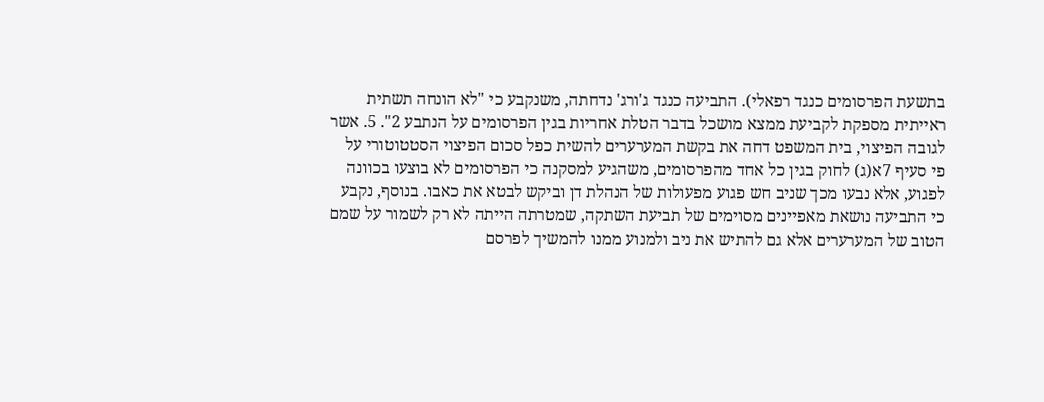בתשעת הפרסומים כנגד רפאלי). התביעה כנגד ג'ורג' נדחתה, משנקבע כי "לא הונחה תשתית ראייתית מספקת לקביעת ממצא מושכל בדבר הטלת אחריות בגין הפרסומים על הנתבע 2". 5. אשר לגובה הפיצוי, בית המשפט דחה את בקשת המערערים להשית כפל סכום הפיצוי הסטטוטורי על פי סעיף 7א(ג) לחוק בגין כל אחד מהפרסומים, משהגיע למסקנה כי הפרסומים לא בוצעו בכוונה לפגוע, אלא נבעו מכך שניב חש פגוע מפעולות של הנהלת דן וביקש לבטא את כאבו. בנוסף, נקבע כי התביעה נושאת מאפיינים מסוימים של תביעת השתקה, שמטרתה הייתה לא רק לשמור על שמם הטוב של המערערים אלא גם להתיש את ניב ולמנוע ממנו להמשיך לפרסם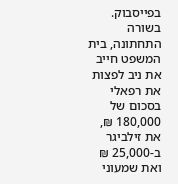בפייסבוק. בשורה התחתונה, בית המשפט חייב את ניב לפצות את רפאלי בסכום של 180,000 ₪, את זילביגר ב-25,000 ₪ ואת שמעוני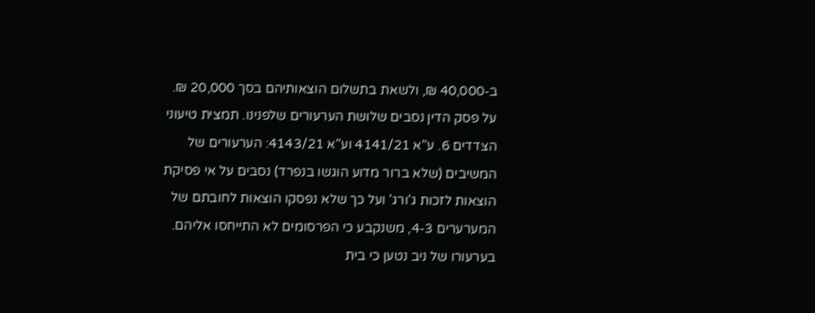ב-40,000 ₪, ולשאת בתשלום הוצאותיהם בסך 20,000 ₪. על פסק הדין נסבים שלושת הערעורים שלפנינו. תמצית טיעוני הצדדים 6. ע"א 4141/21 וע"א 4143/21: הערעורים של המשיבים (שלא ברור מדוע הוגשו בנפרד) נסבים על אי פסיקת הוצאות לזכות ג'ורג' ועל כך שלא נפסקו הוצאות לחובתם של המערערים 4-3, משנקבע כי הפרסומים לא התייחסו אליהם. בערעורו של ניב נטען כי בית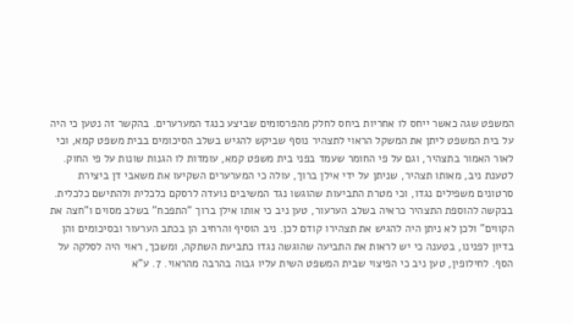המשפט שגה כאשר ייחס לו אחריות ביחס לחלק מהפרסומים שביצע כנגד המערערים. בהקשר זה נטען כי היה על בית המשפט ליתן את המשקל הראוי לתצהיר נוסף שביקש להגיש בשלב הסיכומים בבית משפט קמא, וכי לאור האמור בתצהיר, וגם על פי החומר שעמד בפני בית משפט קמא, עומדות לו הגנות שונות על פי החוק. לטענת ניב, מאותו תצהיר, שניתן על ידי אילן ברוך, עולה כי המערערים השקיעו את משאבי דן ביצירת סרטונים משפילים נגדו, וכי מטרת התביעות שהוגשו נגד המשיבים נועדה לרסקם כלכלית ולהתישם כלכלית. בבקשה להוספת התצהיר כראיה בשלב הערעור, טען ניב כי אותו אילן ברוך "התפכח" בשלב מסוים ו"חצה את הקווים" ולכן לא ניתן היה להגיש את תצהירו קודם לכן. ניב הוסיף והרחיב הן בכתב הערעור ובסיכומים והן בדיון לפנינו, בטענה כי יש לראות את התביעה שהוגשה נגדו כתביעת השתקה, ומשכך, ראוי היה לסלקה על הסף. לחילופין, טען ניב כי הפיצוי שבית המשפט השית עליו גבוה בהרבה מהראוי. 7. ע"א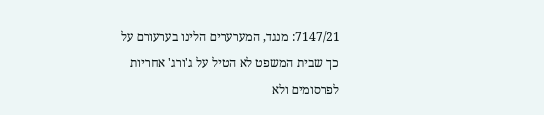7147/21: מנגד, המערערים הלינו בערעורם על כך שבית המשפט לא הטיל על ג'ורג' אחריות לפרסומים ולא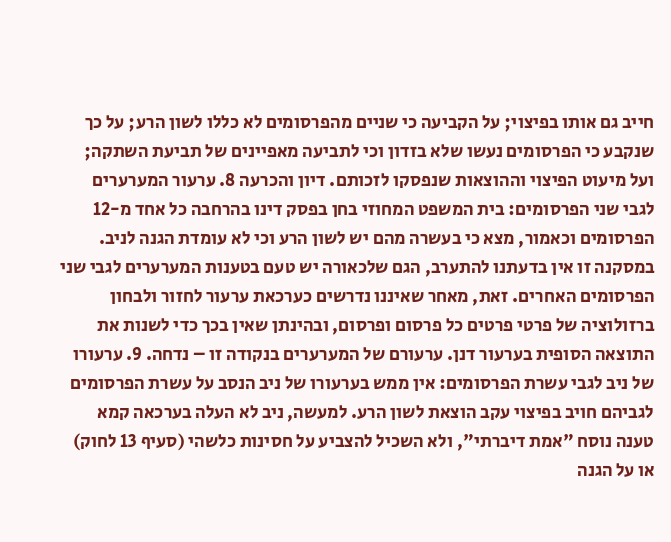חייב גם אותו בפיצוי; על הקביעה כי שניים מהפרסומים לא כללו לשון הרע; על כך שנקבע כי הפרסומים נעשו שלא בזדון וכי לתביעה מאפיינים של תביעת השתקה; ועל מיעוט הפיצוי וההוצאות שנפסקו לזכותם. דיון והכרעה 8. ערעור המערערים לגבי שני הפרסומים: בית המשפט המחוזי בחן בפסק דינו בהרחבה כל אחד מ-12 הפרסומים וכאמור, מצא כי בעשרה מהם יש לשון הרע וכי לא עומדת הגנה לניב. במסקנה זו אין בדעתנו להתערב, הגם שלכאורה יש טעם בטענות המערערים לגבי שני הפרסומים האחרים. זאת, מאחר שאיננו נדרשים כערכאת ערעור לחזור ולבחון ברזולוציה של פרטי פרטים כל פרסום ופרסום, ובהינתן שאין בכך כדי לשנות את התוצאה הסופית בערעור דנן. ערעורם של המערערים בנקודה זו – נדחה. 9. ערעורו של ניב לגבי עשרת הפרסומים: אין ממש בערעורו של ניב הנסב על עשרת הפרסומים לגביהם חויב בפיצוי עקב הוצאת לשון הרע. למעשה, ניב לא העלה בערכאה קמא טענה נוסח "אמת דיברתי", ולא השכיל להצביע על חסינות כלשהי (סעיף 13 לחוק) או על הגנה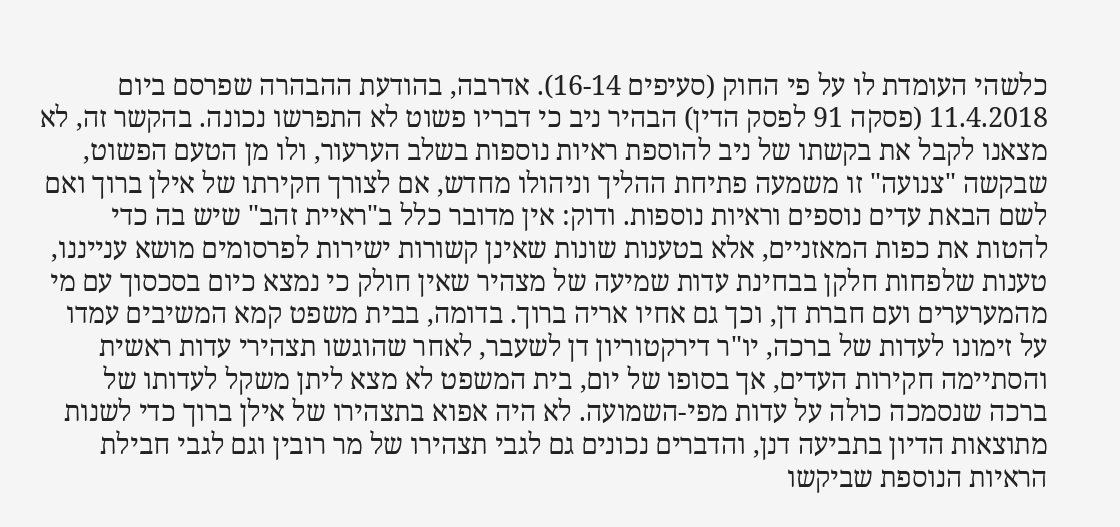כלשהי העומדת לו על פי החוק (סעיפים 16-14). אדרבה, בהודעת ההבהרה שפרסם ביום 11.4.2018 (פסקה 91 לפסק הדין) הבהיר ניב כי דבריו פשוט לא התפרשו נכונה. בהקשר זה, לא מצאנו לקבל את בקשתו של ניב להוספת ראיות נוספות בשלב הערעור, ולו מן הטעם הפשוט, שבקשה "צנועה" זו משמעה פתיחת ההליך וניהולו מחדש, אם לצורך חקירתו של אילן ברוך ואם לשם הבאת עדים נוספים וראיות נוספות. ודוק: אין מדובר כלל ב"ראיית זהב" שיש בה כדי להטות את כפות המאזניים, אלא בטענות שונות שאינן קשורות ישירות לפרסומים מושא ענייננו, טענות שלפחות חלקן בבחינת עדות שמיעה של מצהיר שאין חולק כי נמצא כיום בסכסוך עם מי מהמערערים ועם חברת דן, וכך גם אחיו אריה ברוך. בדומה, בבית משפט קמא המשיבים עמדו על זימונו לעדות של ברכה, יו"ר דירקטוריון דן לשעבר, לאחר שהוגשו תצהירי עדות ראשית והסתיימה חקירות העדים, אך בסופו של יום, בית המשפט לא מצא ליתן משקל לעדותו של ברכה שנסמכה כולה על עדות מפי-השמועה. לא היה אפוא בתצהירו של אילן ברוך כדי לשנות מתוצאות הדיון בתביעה דנן, והדברים נכונים גם לגבי תצהירו של מר רובין וגם לגבי חבילת הראיות הנוספת שביקשו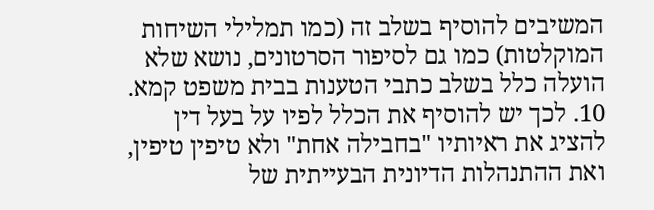המשיבים להוסיף בשלב זה (כמו תמלילי השיחות המוקלטות) כמו גם לסיפור הסרטונים, נושא שלא הועלה כלל בשלב כתבי הטענות בבית משפט קמא. 10. לכך יש להוסיף את הכלל לפיו על בעל דין להציג את ראיותיו "בחבילה אחת" ולא טיפין טיפין, ואת ההתנהלות הדיונית הבעייתית של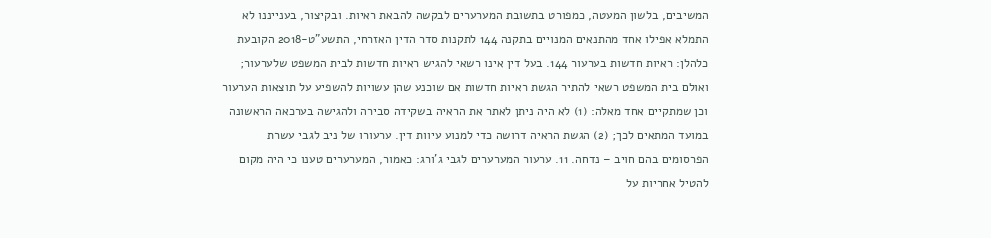המשיבים, בלשון המעטה, כמפורט בתשובת המערערים לבקשה להבאת ראיות. ובקיצור, בענייננו לא התמלא אפילו אחד מהתנאים המנויים בתקנה 144 לתקנות סדר הדין האזרחי, התשע"ט-2018 הקובעת כלהלן: ראיות חדשות בערעור 144. בעל דין אינו רשאי להגיש ראיות חדשות לבית המשפט שלערעור; ואולם בית המשפט רשאי להתיר הגשת ראיות חדשות אם שוכנע שהן עשויות להשפיע על תוצאות הערעור וכן שמתקיים אחד מאלה: (1) לא היה ניתן לאתר את הראיה בשקידה סבירה ולהגישה בערכאה הראשונה במועד המתאים לכך; (2) הגשת הראיה דרושה כדי למנוע עיוות דין. ערעורו של ניב לגבי עשרת הפרסומים בהם חויב – נדחה. 11. ערעור המערערים לגבי ג'ורג: כאמור, המערערים טענו כי היה מקום להטיל אחריות על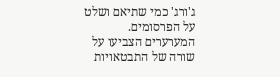ג'ורג' כמי שתיאם ושלט על הפרסומים. המערערים הצביעו על שורה של התבטאויות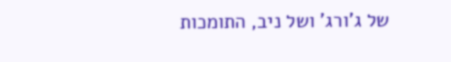של ג'ורג' ושל ניב, התומכות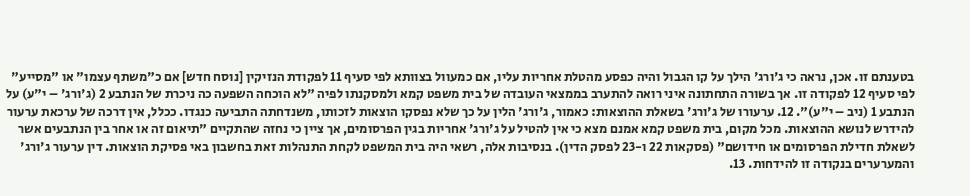בטענתם זו. אכן, נראה כי ג'ורג' הילך על קו הגבול והיה כפסע מהטלת אחריות עליו, אם כמעוול בצוותא לפי סעיף 11 לפקודת הנזיקין [נוסח חדש] אם כ"משתף עצמו" או "מסייע" לפי סעיף 12 לפקודה זו. אך בשורה התחתונה איני רואה להתערב בממצאי העובדה של בית משפט קמא ולמסקנתו לפיה "לא הוכחה השפעה כה ניכרת של הנתבע 2 (ג'ורג' – י"ע) על הנתבע 1 (ניב – י"ע)". 12. ערעורו של ג'ורג' בשאלת ההוצאות: כאמור, ג'ורג' הלין על כך שלא נפסקו הוצאות לזכותו, משנדחתה התביעה כנגדו. ככלל, אין דרכה של ערכאת ערעור להידרש לנושא ההוצאות. מכל מקום, בית משפט קמא אמנם מצא כי אין להטיל על ג'ורג' אחריות בגין הפרסומים, אך ציין כי נחזה שהתקיים "תיאום זה או אחר בין הנתבעים אשר לשאלת חדילת הפרסומים או חידושם" (פסקאות 22 ו-23 לפסק הדין). בנסיבות אלה, רשאי היה בית המשפט לקחת התנהלות זאת בחשבון באי פסיקת הוצאות. דין ערעור ג'ורג' והמערערים בנקודה זו להידחות. 13.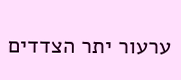ערעור יתר הצדדים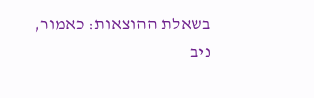בשאלת ההוצאות: כאמור, ניב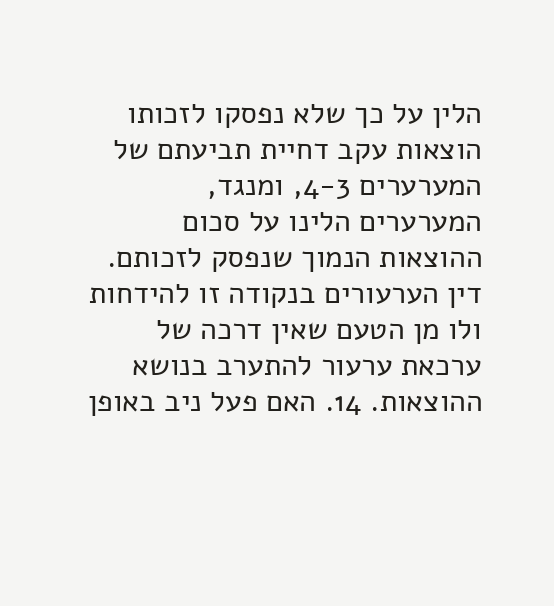הלין על כך שלא נפסקו לזכותו הוצאות עקב דחיית תביעתם של המערערים 4-3, ומנגד, המערערים הלינו על סכום ההוצאות הנמוך שנפסק לזכותם. דין הערעורים בנקודה זו להידחות ולו מן הטעם שאין דרכה של ערכאת ערעור להתערב בנושא ההוצאות. 14. האם פעל ניב באופן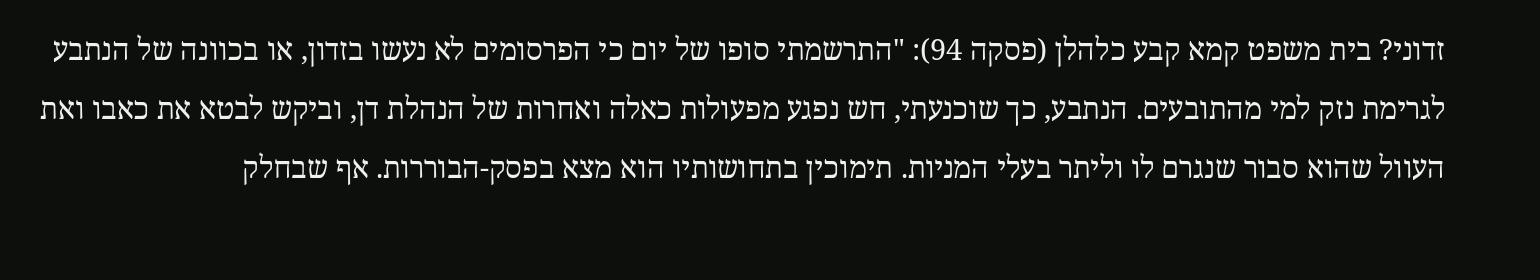זדוני? בית משפט קמא קבע כלהלן (פסקה 94): "התרשמתי סופו של יום כי הפרסומים לא נעשו בזדון, או בכוונה של הנתבע לגרימת נזק למי מהתובעים. הנתבע, כך שוכנעתי, חש נפגע מפעולות כאלה ואחרות של הנהלת דן, וביקש לבטא את כאבו ואת העוול שהוא סבור שנגרם לו וליתר בעלי המניות. תימוכין בתחושותיו הוא מצא בפסק-הבוררות. אף שבחלק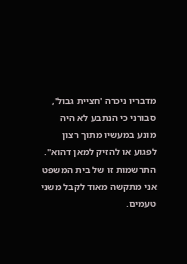מדבריו ניכרה 'חציית גבול', סבורני כי הנתבע לא היה מונע במעשיו מתוך רצון לפגוע או להזיק למאן דהוא". התרשמות זו של בית המשפט אני מתקשה מאוד לקבל משני טעמים.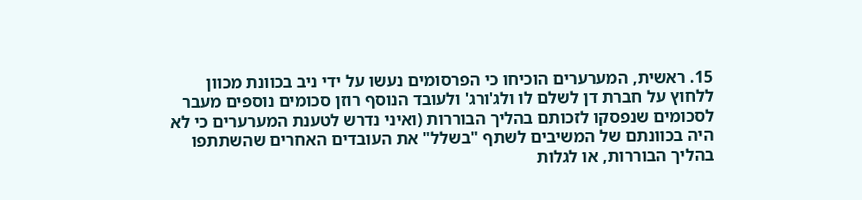15. ראשית, המערערים הוכיחו כי הפרסומים נעשו על ידי ניב בכוונת מכוון ללחוץ על חברת דן לשלם לו ולג'ורג' ולעובד הנוסף רוזן סכומים נוספים מעבר לסכומים שנפסקו לזכותם בהליך הבוררות (ואיני נדרש לטענת המערערים כי לא היה בכוונתם של המשיבים לשתף "בשלל" את העובדים האחרים שהשתתפו בהליך הבוררות, או לגלות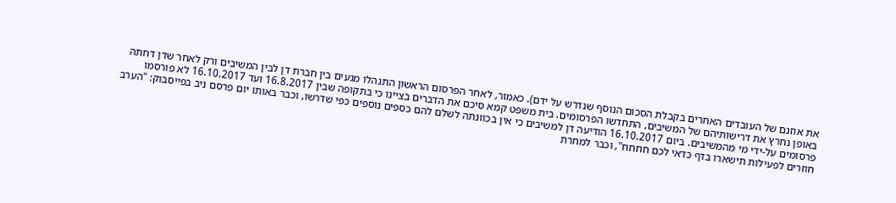את אוזנם של העובדים האחרים בקבלת הסכום הנוסף שנדרש על ידם). כאמור, לאחר הפרסום הראשון התנהלו מגעים בין חברת דן לבין המשיבים ורק לאחר שדן דחתה באופן נחרץ את דרישותיהם של המשיבים, התחדשו הפרסומים. בית משפט קמא סיכם את הדברים בציינו כי בתקופה שבין 16.8.2017 ועד 16.10.2017 לא פורסמו פרסומים על-ידי מי מהמשיבים. ביום 16.10.2017 הודיעה דן למשיבים כי אין בכוונתה לשלם להם כספים נוספים כפי שדרשו, וכבר באותו יום פרסם ניב בפייסבוק: "הערב חוזרים לפעילות תישארו בדף כדאי לכם חחחח", וכבר למחרת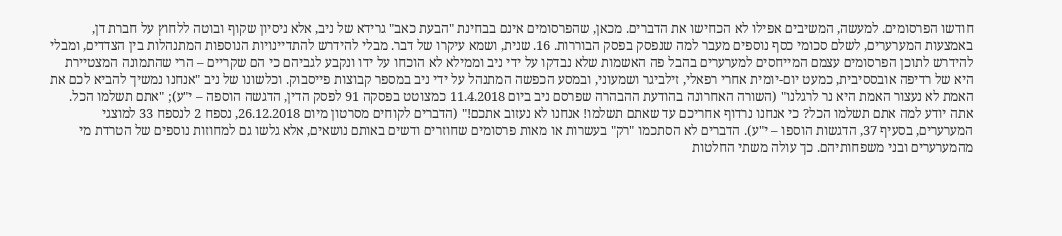חודשו הפרסומים. למעשה, המשיבים אפילו לא הכחישו את הדברים. מכאן, שהפרסומים אינם בבחינת "הבעת כאב" גרידא של ניב, אלא ניסיון שקוף ובוטה ללחוץ על חברת דן, באמצעות המערערים, לשלם סכומי כסף נוספים מעבר למה שנפסק בפסק הבוררות. 16. שנית, ושמא עיקרו של דבר. מבלי להידרש להתדיינויות הנוספות המתנהלות בין הצדדים, ומבלי להידרש לתוכן הפרסומים עצמם המייחסים למערערים בהבל פה האשמות שלא נבדקו על ידי ניב וממילא לא הוכחו על ידו ונקבע לגביהם כי הם שקריים – הרי שהתמונה המצטיירת היא של רדיפה אובססיבית, כמעט יום-יומית אחרי רפאלי, זילביגר ושמעוני, ובמסע הכפשה המתנהל על ידי ניב במספר קבוצות פייסבוק. וכלשונו של ניב "אנחנו נמשיך להביא לכם את האמת לא נעצור האמת היא נר לרגלנו" (השורה האחרונה בהודעת ההבהרה שפרסם ניב ביום 11.4.2018 כמצוטט בפסקה 91 לפסק הדין, הדגשה הוספה – י"ע); "אתם תשלמו הכל. אתה יודע למה אתם תשלמו הכל? כי אנחנו נרדוף אחריכם עד שאתם תשלמו! אנחנו לא נעזוב אתכם!" (הדברים לקוחים מסרטון מיום 26.12.2018, נספח 2 לנספח 33 למוצגי המערערים, בסעיף 37, הדגשות הוספו – י"ע). הדברים לא הסתכמו "רק" בעשרות או מאות פרסומים שחוזרים ודשים באותם נושאים, אלא גלשו גם למחוזות נוספים של הטרדת מי מהמערערים ובני משפחותיהם. כך עולה משתי החלטות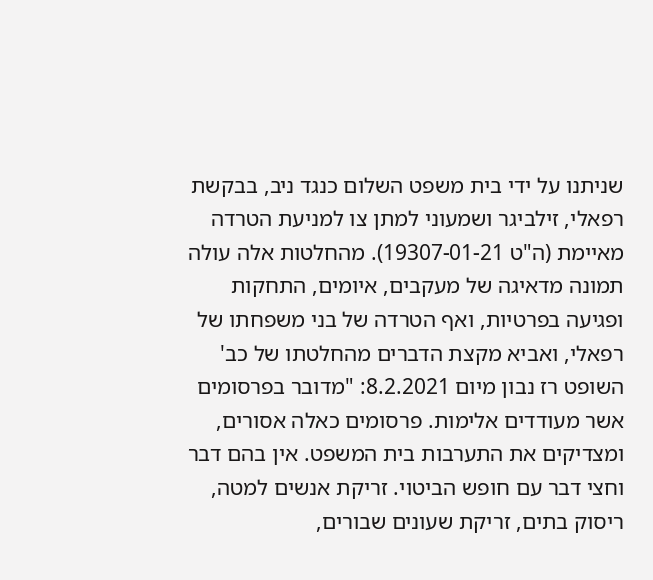שניתנו על ידי בית משפט השלום כנגד ניב, בבקשת רפאלי, זילביגר ושמעוני למתן צו למניעת הטרדה מאיימת (ה"ט 19307-01-21). מהחלטות אלה עולה תמונה מדאיגה של מעקבים, איומים, התחקות ופגיעה בפרטיות, ואף הטרדה של בני משפחתו של רפאלי, ואביא מקצת הדברים מהחלטתו של כב' השופט רז נבון מיום 8.2.2021: "מדובר בפרסומים אשר מעודדים אלימות. פרסומים כאלה אסורים, ומצדיקים את התערבות בית המשפט. אין בהם דבר וחצי דבר עם חופש הביטוי. זריקת אנשים למטה, ריסוק בתים, זריקת שעונים שבורים,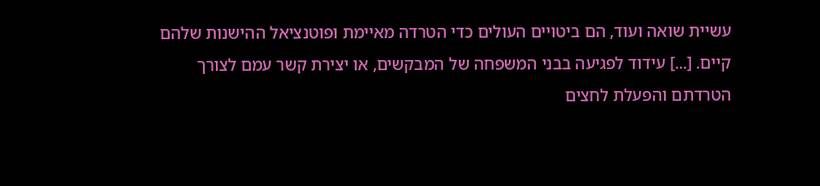עשיית שואה ועוד, הם ביטויים העולים כדי הטרדה מאיימת ופוטנציאל ההישנות שלהם קיים. [...] עידוד לפגיעה בבני המשפחה של המבקשים, או יצירת קשר עמם לצורך הטרדתם והפעלת לחצים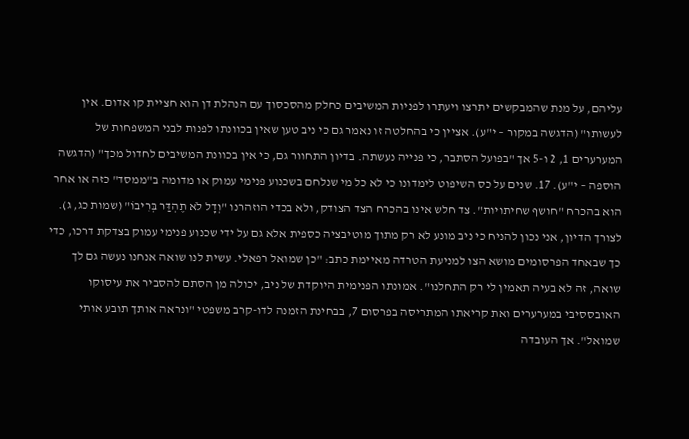עליהם, על מנת שהמבקשים יתרצו ויעתרו לפניות המשיבים כחלק מהסכסוך עם הנהלת דן הוא חציית קו אדום. אין לעשותו" (הדגשה במקור – י"ע). אציין כי בהחלטה זו נאמר גם כי ניב טען שאין בכוונתו לפנות לבני המשפחות של המערערים 1, 2 ו-5 אך "בפועל הסתבר, כי פנייה נעשתה. בדיון התחוור גם, כי אין בכוונת המשיבים לחדול מכך" (הדגשה הוספה – י"ע). 17. שנים על כס השיפוט לימדונו כי לא כל מי שנלחם בשכנוע פנימי עמוק או מדומה ב"ממסד" כזה או אחר הוא בהכרח "חושף שחיתויות". צד חלש אינו בהכרח הצד הצודק, ולא בכדי הוזהרנו "וְדָל לֹא תֶהְדַּר בְּרִיבוֹ" (שמות כג, ג). לצורך הדיון, אני נכון להניח כי ניב מונע לא רק מתוך מוטיבציה כספית אלא גם על ידי שכנוע פנימי עמוק בצדקת דרכו, כדי כך שבאחד הפרסומים מושא הצו למניעת הטרדה מאיימת כתב: "כן שמואל רפאלי. עשית לנו שואה אנחנו נעשה גם לך שואה, זה לא בעיה תאמין לי רק התחלנו". אמונתו הפנימית היוקדת של ניב, יכולה מן הסתם להסביר את עיסוקו האובססיבי במערערים ואת קריאתו המתריסה בפרסום 7, בבחינת הזמנה לדו-קרב משפטי "ונראה אותך תובע אותי שמואל". אך העובדה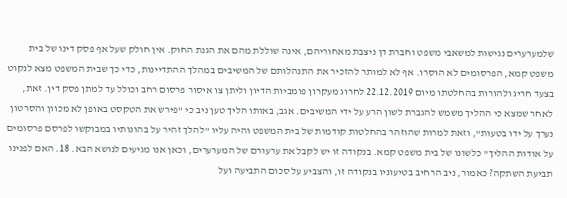שלמערערים נגישות למשאבי משפט וחברת דן ניצבת מאחוריהם, אינה שוללת מהם את הגנת החוק. אין חולק שעל אף פסק דינו של בית משפט קמא, הפרסומים לא הוסרו. אף לא למותר להזכיר את התנהלותם של המשיבים במהלך ההתדיינות, כדי כך שבית המשפט מצא לנקוט בצעד חריג ולהורות בהחלטתו מיום 22.12.2019 לחרוג מעקרון פומביות הדיון וליתן צו איסור פרסום רחב וכולל עד למתן פסק דין. זאת, לאחר שמצא כי ההליך משמש להגברת לשון הרע על ידי המשיבים. אגב, באותו הליך טען ניב כי "פירש את הטקסט באופן לא מכוון והסרטון נערך על ידו בטעות", וזאת למרות שהוזהר בהחלטות קודמות של בית המשפט והיה עליו "להלך זהיר על בהונותיו במבוקשו לפרסם פרסומים על אודות ההליך" כלשונו של בית משפט קמא. בנקודה זו יש לקבל את ערעורם של המערערים, וכאן אנו מגיעים לנושא הבא. 18. האם לפנינו תביעת השתקה? כאמור, ניב הרחיב בטיעוניו בנקודה זו, והצביע על סכום התביעה ועל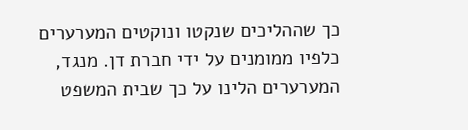כך שההליכים שנקטו ונוקטים המערערים כלפיו ממומנים על ידי חברת דן. מנגד, המערערים הלינו על כך שבית המשפט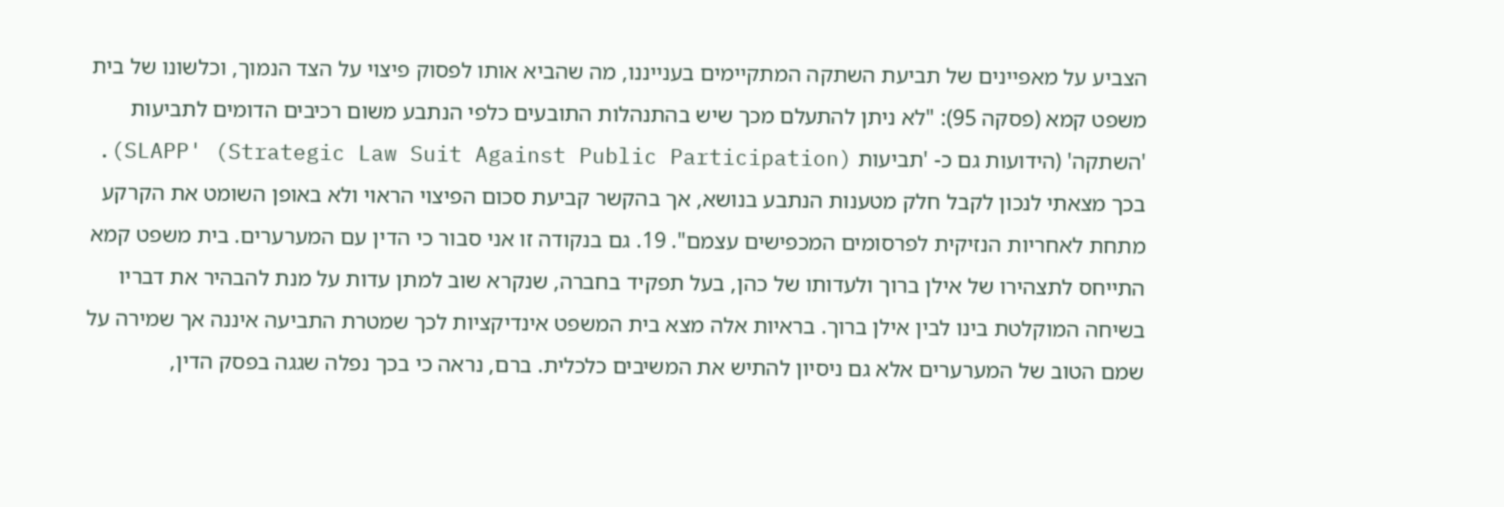הצביע על מאפיינים של תביעת השתקה המתקיימים בענייננו, מה שהביא אותו לפסוק פיצוי על הצד הנמוך, וכלשונו של בית משפט קמא (פסקה 95): "לא ניתן להתעלם מכך שיש בהתנהלות התובעים כלפי הנתבע משום רכיבים הדומים לתביעות 'השתקה' (הידועות גם כ- 'תביעות SLAPP' (Strategic Law Suit Against Public Participation)). בכך מצאתי לנכון לקבל חלק מטענות הנתבע בנושא, אך בהקשר קביעת סכום הפיצוי הראוי ולא באופן השומט את הקרקע מתחת לאחריות הנזיקית לפרסומים המכפישים עצמם". 19. גם בנקודה זו אני סבור כי הדין עם המערערים. בית משפט קמא התייחס לתצהירו של אילן ברוך ולעדותו של כהן, בעל תפקיד בחברה, שנקרא שוב למתן עדות על מנת להבהיר את דבריו בשיחה המוקלטת בינו לבין אילן ברוך. בראיות אלה מצא בית המשפט אינדיקציות לכך שמטרת התביעה איננה אך שמירה על שמם הטוב של המערערים אלא גם ניסיון להתיש את המשיבים כלכלית. ברם, נראה כי בכך נפלה שגגה בפסק הדין,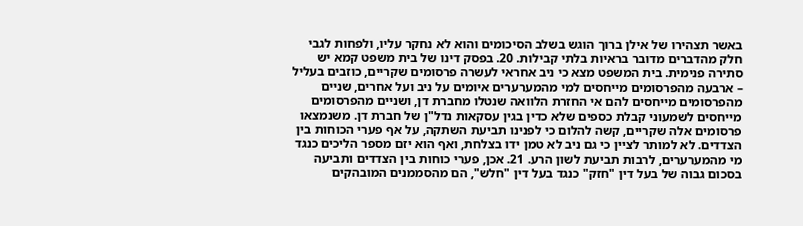באשר תצהירו של אילן ברוך הוגש בשלב הסיכומים והוא לא נחקר עליו, ולפחות לגבי חלק מהדברים מדובר בראיות בלתי קבילות. 20. בפסק דינו של בית משפט קמא יש סתירה פנימית. בית המשפט מצא כי ניב אחראי לעשרה פרסומים שקריים, כוזבים בעליל – ארבעה מהפרסומים מייחסים למי מהמערערים איומים על ניב ועל אחרים, שניים מהפרסומים מייחסים להם אי החזרת הלוואה שנטלו מחברת דן, ושניים מהפרסומים מייחסים לשמעוני קבלת כספים שלא כדין בגין עסקאות נדל"ן של חברת דן. משנמצאו פרסומים אלה שקריים, קשה להלום כי לפנינו תביעת השתקה, על אף פערי הכוחות בין הצדדים. לא למותר לציין כי גם ניב לא טמן ידו בצלחת, ואף הוא יזם מספר הליכים כנגד מי מהמערערים, לרבות תביעת לשון הרע. 21. אכן, פערי כוחות בין הצדדים ותביעה בסכום גבוה של בעל דין "חזק" כנגד בעל דין "חלש", הם מהסממנים המובהקים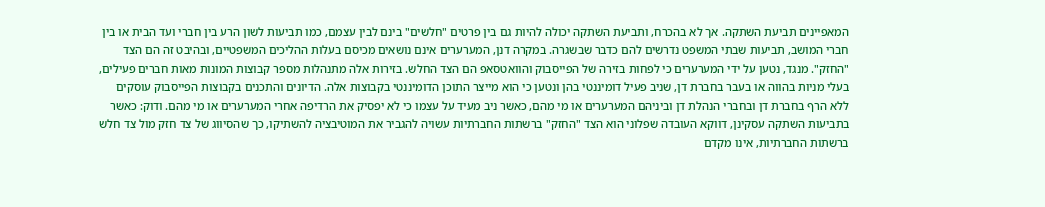המאפיינים תביעת השתקה. אך לא בהכרח, ותביעת השתקה יכולה להיות גם בין פרטים "חלשים" בינם לבין עצמם, כמו תביעות לשון הרע בין חברי ועד הבית או בין חברי המושב, תביעות שבתי המשפט נדרשים להם כדבר שבשגרה. במקרה דנן, המערערים אינם נושאים מכיסם בעלות ההליכים המשפטיים, ובהיבט זה הם הצד "החזק". מנגד, נטען על ידי המערערים כי לפחות בזירה של הפייסבוק והוואטסאפ הם הצד החלש. בזירות אלה מתנהלות מספר קבוצות המונות מאות חברים פעילים, בעלי מניות בהווה או בעבר בחברת דן, שניב פעיל דומיננטי בהן ונטען כי הוא מייצר התוכן הדומיננטי בקבוצות אלה. הדיונים והתכנים בקבוצות הפייסבוק עוסקים ללא הרף בחברת דן ובחברי הנהלת דן וביניהם המערערים או מי מהם, כאשר ניב מעיד על עצמו כי לא יפסיק את הרדיפה אחרי המערערים או מי מהם. ודוק: כאשר בתביעות השתקה עסקינן, דווקא העובדה שפלוני הוא הצד "החזק" ברשתות החברתיות עשויה להגביר את המוטיבציה להשתיקו, כך שהסיווג של צד חזק מול צד חלש ברשתות החברתיות, אינו מקדם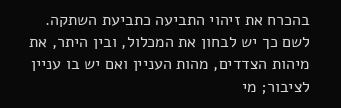בהכרח את זיהוי התביעה כתביעת השתקה. לשם כך יש לבחון את המכלול, ובין היתר, את מיהות הצדדים, מהות העניין ואם יש בו עניין לציבור; מי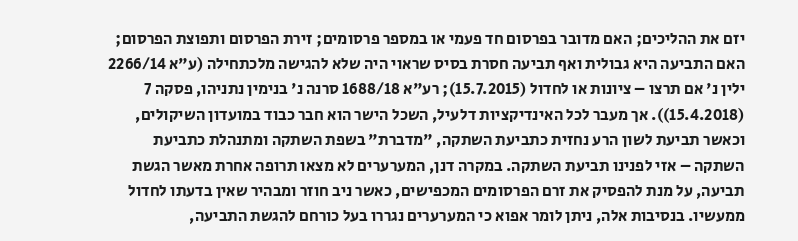יזם את ההליכים; האם מדובר בפרסום חד פעמי או במספר פרסומים; זירת הפרסום ותפוצת הפרסום; האם התביעה היא גבולית ואף תביעה חסרת בסיס שראוי היה שלא להגישה מלכתחילה (ע"א 2266/14 ילין נ' אם תרצו – ציונות או לחדול (15.7.2015); רע"א 1688/18 סרנה נ' בנימין נתניהו, פסקה 7 (15.4.2018)). אך מעבר לכל האינדיקציות דלעיל, השכל הישר הוא חבר כבוד במועדון השיקולים, וכאשר תביעת לשון הרע נחזית כתביעת השתקה, "מדברת" בשפת השתקה ומתנהלת כתביעת השתקה – אזי לפנינו תביעת השתקה. במקרה דנן, המערערים לא מצאו תרופה אחרת מאשר הגשת תביעה, על מנת להפסיק את זרם הפרסומים המכפישים, כאשר ניב חוזר ומבהיר שאין בדעתו לחדול ממעשיו. בנסיבות אלה, ניתן לומר אפוא כי המערערים נגררו בעל כורחם להגשת התביעה,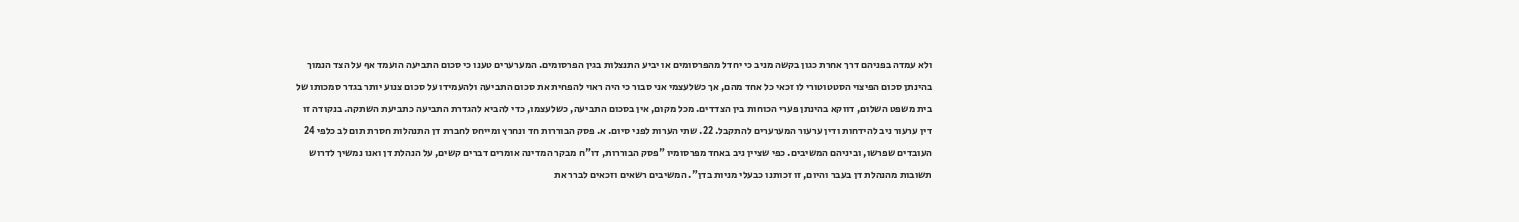ולא עמדה בפניהם דרך אחרת כגון בקשה מניב כי יחדל מהפרסומים או יביע התנצלות בגין הפרסומים. המערערים טענו כי סכום התביעה הועמד אף על הצד הנמוך בהינתן סכום הפיצוי הסטטוטורי לו זכאי כל אחד מהם, אך כשלעצמי אני סבור כי היה ראוי להפחית את סכום התביעה ולהעמידו על סכום צנוע יותר בגדר סמכותו של בית משפט השלום, דווקא בהינתן פערי הכוחות בין הצדדים. מכל מקום, אין בסכום התביעה, כשלעצמו, כדי להביא להגדרת התביעה כתביעת השתקה. בנקודה זו דין ערעור ניב להידחות ודין ערעור המערערים להתקבל. 22. שתי הערות לפני סיום. א. פסק הבוררות חד ונחרץ ומייחס לחברת דן התנהלות חסרת תום לב כלפי 24 העובדים שפרשו, וביניהם המשיבים. כפי שציין ניב באחד מפרסומיו "פסק הבוררות, דו"ח מבקר המדינה אומרים דברים קשים, על הנהלת דן ואנו נמשיך לדרוש תשובות מהנהלת דן בעבר והיום, זו זכותנו כבעלי מניות בדן". המשיבים רשאים וזכאים לברר את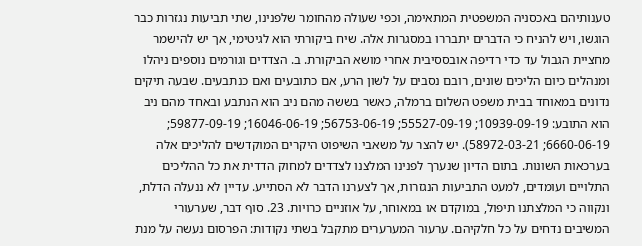טענותיהם באכסניה המשפטית המתאימה, וכפי שעולה מהחומר שלפנינו, שתי תביעות נגזרות כבר הוגשו, ויש להניח כי הדברים יתבררו במסגרות אלה. שיח ביקורתי הוא לגיטימי, אך יש להישמר מחציית הגבול עד כדי רדיפה אובססיבית אחרי מושא הביקורת. ב. הצדדים וגורמים נוספים ניהלו ומנהלים כיום הליכים שונים, רובם נסבים על לשון הרע, אם כתובעים ואם כנתבעים. שבעה תיקים נדונים במאוחד בבית משפט השלום ברמלה, כאשר בששה מהם ניב הוא הנתבע ובאחד מהם ניב הוא התובע: 10939-09-19; 55527-09-19; 56753-06-19; 16046-06-19; 59877-09-19; 6660-06-19; 58972-03-21). יש להצר על משאבי השיפוט היקרים המוקדשים להליכים אלה בערכאות השונות. בתום הדיון שנערך לפנינו המלצנו לצדדים למחוק הדדית את כל ההליכים התלויים ועומדים, למעט התביעות הנגזרות, אך לצערנו הדבר לא הסתייע. עדיין לא ננעלה הדלת, ונקווה כי המלצתנו תיפול, במוקדם או במאוחר, על אוזניים כרויות. 23. סוף דבר, שערעורי המשיבים נדחים על כל חלקיהם. ערעור המערערים מתקבל בשתי נקודות: הפרסום נעשה על מנת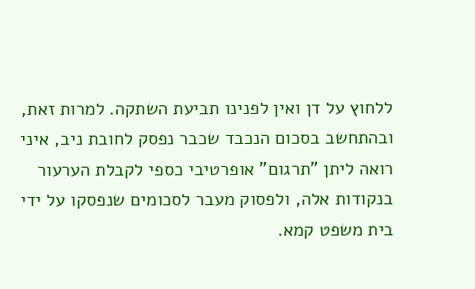ללחוץ על דן ואין לפנינו תביעת השתקה. למרות זאת, ובהתחשב בסכום הנכבד שכבר נפסק לחובת ניב, איני רואה ליתן "תרגום" אופרטיבי כספי לקבלת הערעור בנקודות אלה, ולפסוק מעבר לסכומים שנפסקו על ידי בית משפט קמא.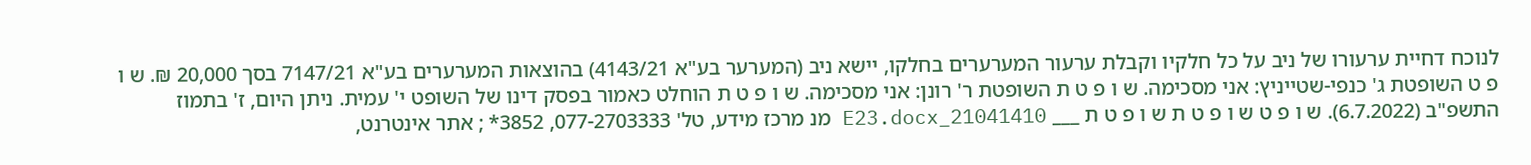לנוכח דחיית ערעורו של ניב על כל חלקיו וקבלת ערעור המערערים בחלקו, יישא ניב (המערער בע"א 4143/21) בהוצאות המערערים בע"א 7147/21 בסך 20,000 ₪. ש ו פ ט השופטת ג' כנפי-שטייניץ: אני מסכימה. ש ו פ ט ת השופטת ר' רונן: אני מסכימה. ש ו פ ט ת הוחלט כאמור בפסק דינו של השופט י' עמית. ניתן היום, ז' בתמוז התשפ"ב (6.7.2022). ש ו פ ט ש ו פ ט ת ש ו פ ט ת ___ 21041410_E23.docx מנ מרכז מידע, טל' 077-2703333, 3852* ; אתר אינטרנט,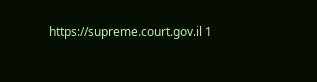https://supreme.court.gov.il 1